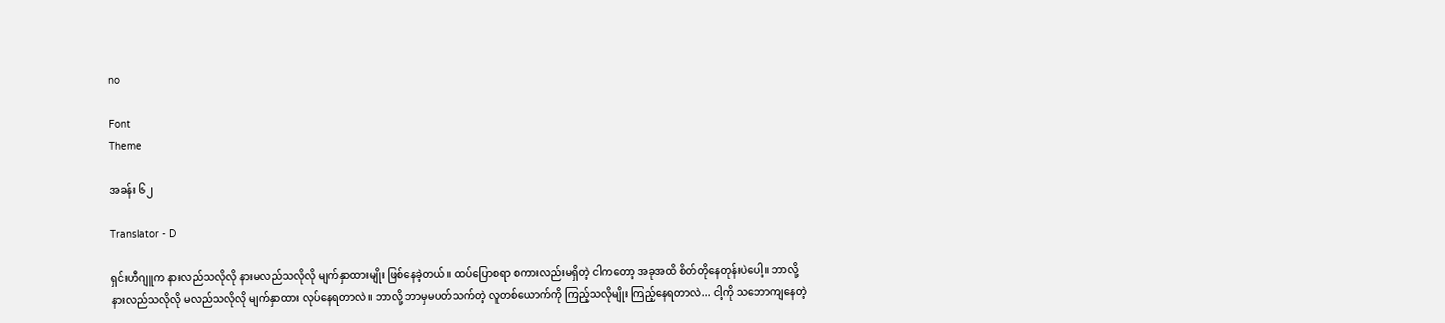no

Font
Theme

အခန်း ၆၂

Translator - D

ရှင်းဟီဂျူက နားလည်သလိုလို နားမလည်သလိုလို မျက်နှာထားမျိုး ဖြစ်နေခဲ့တယ်။ ထပ်ပြောစရာ စကားလည်းမရှိတဲ့ ငါကတော့ အခုအထိ စိတ်တိုနေတုန်းပဲပေါ့။ ဘာလို့ နားလည်သလိုလို မလည်သလိုလို မျက်နှာထား လုပ်နေရတာလဲ။ ဘာလို့ ဘာမှမပတ်သက်တဲ့ လူတစ်ယောက်ကို ကြည့်သလိုမျိုး ကြည့်နေရတာလဲ... ငါ့ကို သဘောကျနေတဲ့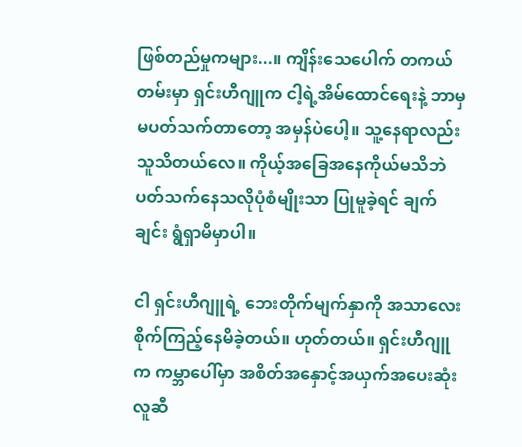ဖြစ်တည်မှုကများ...။ ကျိန်းသေပေါက် တကယ်တမ်းမှာ ရှင်းဟီဂျူက ငါ့ရဲ့အိမ်ထောင်ရေးနဲ့ ဘာမှမပတ်သက်တာတော့ အမှန်ပဲပေါ့။ သူ့နေရာလည်း သူသိတယ်လေ။ ကိုယ့်အခြေအနေကိုယ်မသိဘဲ ပတ်သက်နေသလိုပုံစံမျိုးသာ ပြုမူခဲ့ရင် ချက်ချင်း ရွံရှာမိမှာပါ။

ငါ ရှင်းဟီဂျူရဲ့ ဘေးတိုက်မျက်နှာကို အသာလေး စိုက်ကြည့်နေမိခဲ့တယ်။ ဟုတ်တယ်။ ရှင်းဟီဂျူက ကမ္ဘာပေါ်မှာ အစိတ်အနှောင့်အယှက်အပေးဆုံးလူဆီ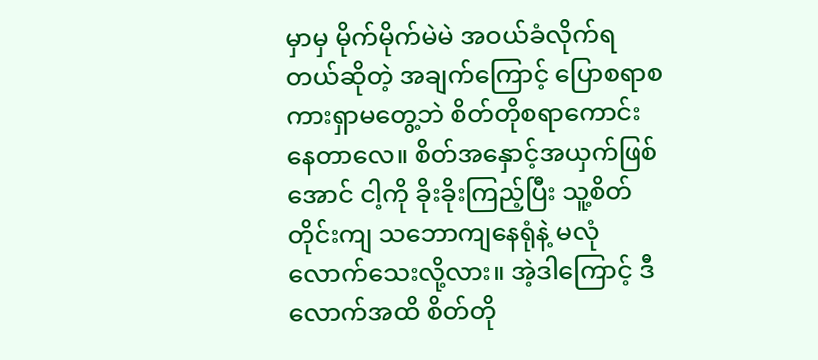မှာမှ မိုက်မိုက်မဲမဲ အဝယ်ခံလိုက်ရတယ်ဆိုတဲ့ အချက်ကြောင့် ပြောစရာစကားရှာမတွေ့ဘဲ စိတ်တိုစရာကောင်းနေတာလေ။ စိတ်အနှောင့်အယှက်ဖြစ်အောင် ငါ့ကို ခိုးခိုးကြည့်ပြီး သူ့စိတ်တိုင်းကျ သဘောကျနေရုံနဲ့ မလုံလောက်သေးလို့လား။ အဲ့ဒါကြောင့် ဒီလောက်အထိ စိတ်တို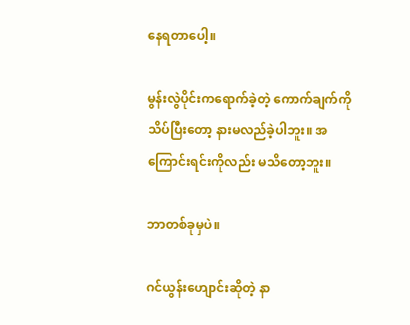နေရတာပေါ့။

မွန်းလွဲပိုင်းကရောက်ခဲ့တဲ့ ကောက်ချက်ကို သိပ်ပြီးတော့ နားမလည်ခဲ့ပါဘူး။ အကြောင်းရင်းကိုလည်း မသိတော့ဘူး။

ဘာတစ်ခုမှပဲ။

ဂင်ယွန်းဟျောင်းဆိုတဲ့ နာ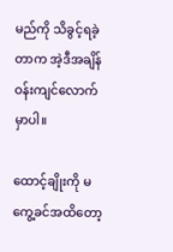မည်ကို သိခွင့်ရခဲ့တာက အဲ့ဒီအချိန်ဝန်းကျင်လောက်မှာပါ။

ထောင့်ချိုးကို မကွေ့ခင်အထိတော့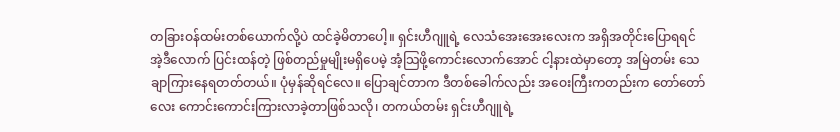တခြားဝန်ထမ်းတစ်ယောက်လို့ပဲ ထင်ခဲ့မိတာပေါ့။ ရှင်းဟီဂျူရဲ့ လေသံအေးအေးလေးက အရှိအတိုင်းပြောရရင် အဲ့ဒီလောက် ပြင်းထန်တဲ့ ဖြစ်တည်မှုမျိုးမရှိပေမဲ့ အံ့သြဖို့ကောင်းလောက်အောင် ငါ့နားထဲမှာတော့ အမြဲတမ်း သေချာကြားနေရတတ်တယ်။ ပုံမှန်ဆိုရင်လေ။ ပြောချင်တာက ဒီတစ်ခေါက်လည်း အဝေးကြီးကတည်းက တော်တော်လေး ကောင်းကောင်းကြားလာခဲ့တာဖြစ်သလို၊ တကယ်တမ်း ရှင်းဟီဂျူရဲ့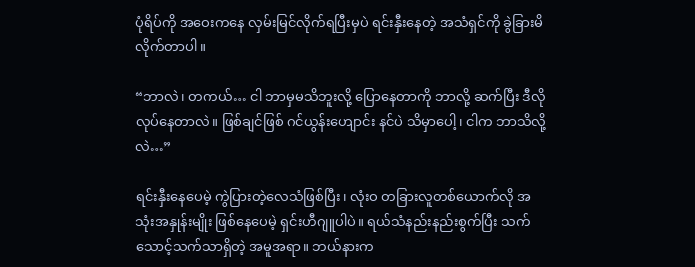ပုံရိပ်ကို အဝေးကနေ လှမ်းမြင်လိုက်ရပြီးမှပဲ ရင်းနှီးနေတဲ့ အသံရှင်ကို ခွဲခြားမိလိုက်တာပါ။

“ဘာလဲ၊ တကယ်… ငါ ဘာမှမသိဘူးလို့ ပြောနေတာကို ဘာလို့ ဆက်ပြီး ဒီလိုလုပ်နေတာလဲ။ ဖြစ်ချင်ဖြစ် ဂင်ယွန်းဟျောင်း နင်ပဲ သိမှာပေါ့၊ ငါက ဘာသိလို့လဲ…”

ရင်းနှီးနေပေမဲ့ ကွဲပြားတဲ့လေသံဖြစ်ပြီး၊ လုံးဝ တခြားလူတစ်ယောက်လို အသုံးအနှုန်းမျိုး ဖြစ်နေပေမဲ့ ရှင်းဟီဂျူပါပဲ။ ရယ်သံနည်းနည်းစွက်ပြီး သက်သောင့်သက်သာရှိတဲ့ အမူအရာ။ ဘယ်နားက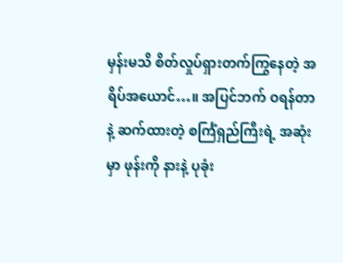မှန်းမသိ စိတ်လှုပ်ရှားတက်ကြွနေတဲ့ အရိပ်အယောင်…။ အပြင်ဘက် ဝရန်တာနဲ့ ဆက်ထားတဲ့ စင်္ကြံရှည်ကြီးရဲ့ အဆုံးမှာ ဖုန်းကို နားနဲ့ ပုခုံး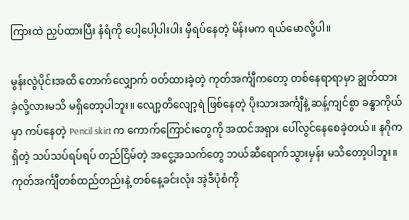ကြားထဲ ညှပ်ထားပြီး နံရံကို ပေါ့ပေါ့ပါးပါး မှီရပ်နေတဲ့ မိန်းမက ရယ်မောလို့ပါ။

မွန်းလွဲပိုင်းအထိ တောက်လျှောက် ဝတ်ထားခဲ့တဲ့ ကုတ်အင်္ကျီကတော့ တစ်နေရာရာမှာ ချွတ်ထားခဲ့လို့လားမသိ မရှိတော့ပါဘူး။ လျော့တိလျော့ရဲ ဖြစ်နေတဲ့ ပိုးသားအင်္ကျီနဲ့ ဆန့်ကျင်စွာ ခန္ဓာကိုယ်မှာ ကပ်နေတဲ့ Pencil skirt က ကောက်ကြောင်းတွေကို အထင်အရှား ပေါ်လွင်နေစေခဲ့တယ်။ နဂိုကရှိတဲ့ သပ်သပ်ရပ်ရပ် တည်ငြိမ်တဲ့ အငွေ့အသက်တွေ ဘယ်ဆီရောက်သွားမှန်း မသိတော့ပါဘူး။ ကုတ်အင်္ကျီတစ်ထည်တည်းနဲ့ တစ်နေ့ခင်းလုံး အဲ့ဒီပုံစံကို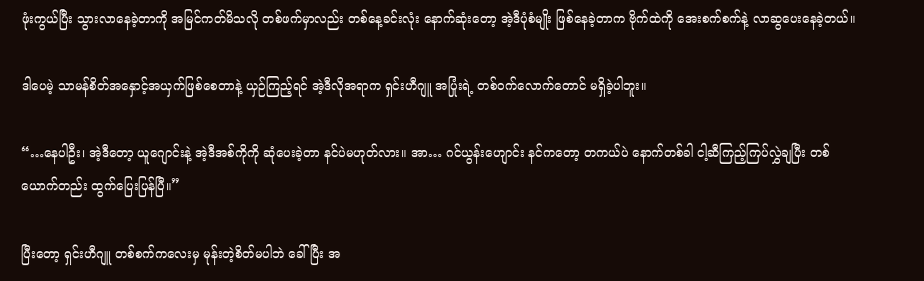ဖုံးကွယ်ပြီး သွားလာနေခဲ့တာကို အမြင်ကတ်မိသလို တစ်ဖက်မှာလည်း တစ်နေ့ခင်းလုံး နောက်ဆုံးတော့ အဲ့ဒီပုံစံမျိုး ဖြစ်နေခဲ့တာက ဗိုက်ထဲကို အေးစက်စက်နဲ့ လာဆွပေးနေခဲ့တယ်။

ဒါပေမဲ့ သာမန်စိတ်အနှောင့်အယှက်ဖြစ်စေတာနဲ့ ယှဉ်ကြည့်ရင် အဲ့ဒီလိုအရာက ရှင်းဟီဂျူ အပြုံးရဲ့ တစ်ဝက်လောက်တောင် မရှိခဲ့ပါဘူး။

“…နေပါဦး၊ အဲ့ဒီတော့ ယူဂျောင်းနဲ့ အဲ့ဒီအစ်ကိုကို ဆုံပေးခဲ့တာ နင်ပဲမဟုတ်လား။ အာ… ဂင်ယွန်းဟျောင်း နင်ကတော့ တကယ်ပဲ နောက်တစ်ခါ ငါ့ဆီကြည့်ကြပ်လွှဲချပြီး တစ်ယောက်တည်း ထွက်ပြေးပြန်ပြီ။”

ပြီးတော့ ရှင်းဟီဂျူ တစ်စက်ကလေးမှ မုန်းတဲ့စိတ်မပါဘဲ ခေါ်ပြီး အ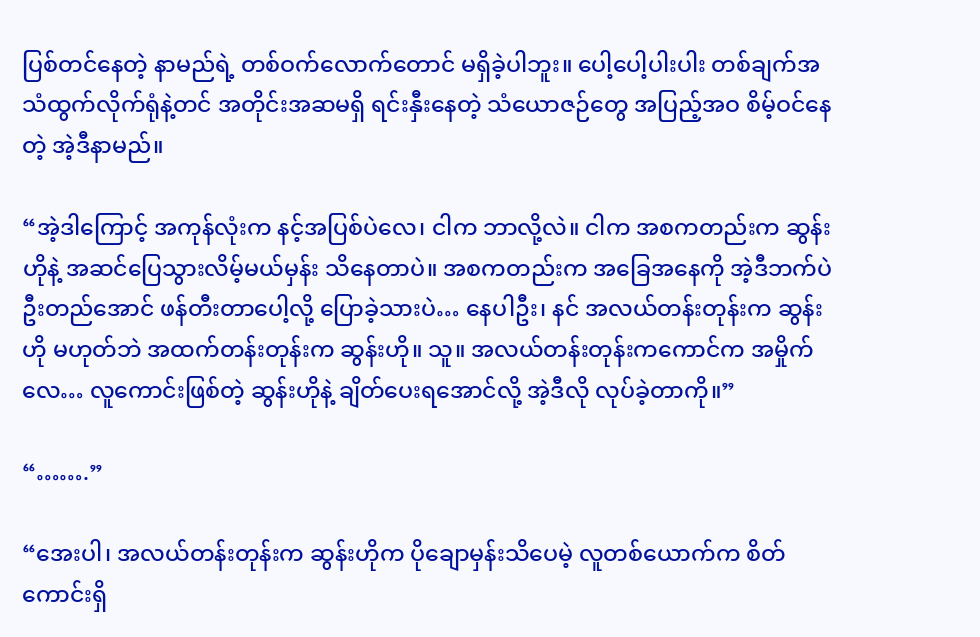ပြစ်တင်နေတဲ့ နာမည်ရဲ့ တစ်ဝက်လောက်တောင် မရှိခဲ့ပါဘူး။ ပေါ့ပေါ့ပါးပါး တစ်ချက်အသံထွက်လိုက်ရုံနဲ့တင် အတိုင်းအဆမရှိ ရင်းနှီးနေတဲ့ သံယောဇဉ်တွေ အပြည့်အဝ စိမ့်ဝင်နေတဲ့ အဲ့ဒီနာမည်။

“အဲ့ဒါကြောင့် အကုန်လုံးက နင့်အပြစ်ပဲလေ၊ ငါက ဘာလို့လဲ။ ငါက အစကတည်းက ဆွန်းဟိုနဲ့ အဆင်ပြေသွားလိမ့်မယ်မှန်း သိနေတာပဲ။ အစကတည်းက အခြေအနေကို အဲ့ဒီဘက်ပဲ ဦးတည်အောင် ဖန်တီးတာပေါ့လို့ ပြောခဲ့သားပဲ… နေပါဦး၊ နင် အလယ်တန်းတုန်းက ဆွန်းဟို မဟုတ်ဘဲ အထက်တန်းတုန်းက ဆွန်းဟို။ သူ။ အလယ်တန်းတုန်းကကောင်က အမှိုက်လေ… လူကောင်းဖြစ်တဲ့ ဆွန်းဟိုနဲ့ ချိတ်ပေးရအောင်လို့ အဲ့ဒီလို လုပ်ခဲ့တာကို။”

“…….”

“အေးပါ၊ အလယ်တန်းတုန်းက ဆွန်းဟိုက ပိုချောမှန်းသိပေမဲ့ လူတစ်ယောက်က စိတ်ကောင်းရှိ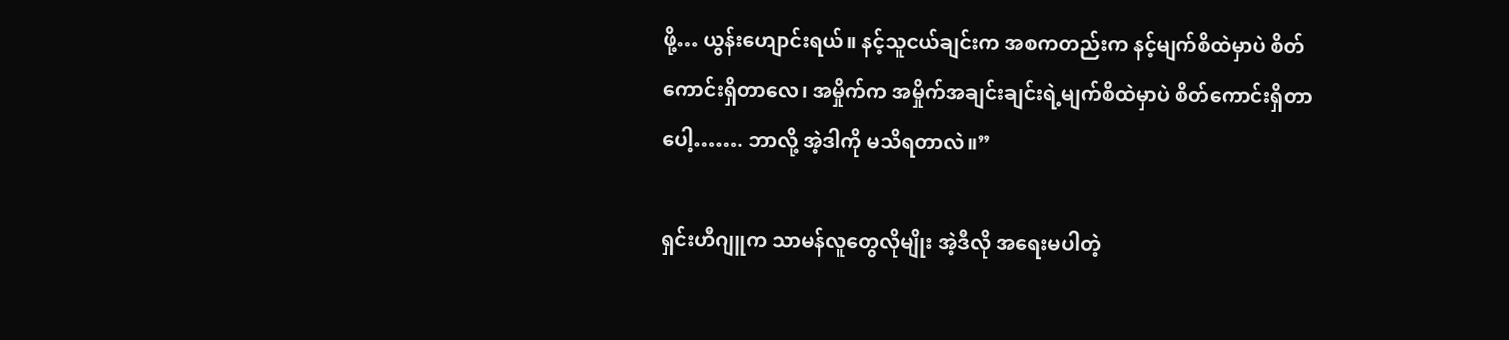ဖို့… ယွန်းဟျောင်းရယ်။ နင့်သူငယ်ချင်းက အစကတည်းက နင့်မျက်စိထဲမှာပဲ စိတ်ကောင်းရှိတာလေ၊ အမှိုက်က အမှိုက်အချင်းချင်းရဲ့မျက်စိထဲမှာပဲ စိတ်ကောင်းရှိတာပေါ့……. ဘာလို့ အဲ့ဒါကို မသိရတာလဲ။”

ရှင်းဟီဂျူက သာမန်လူတွေလိုမျိုး အဲ့ဒီလို အရေးမပါတဲ့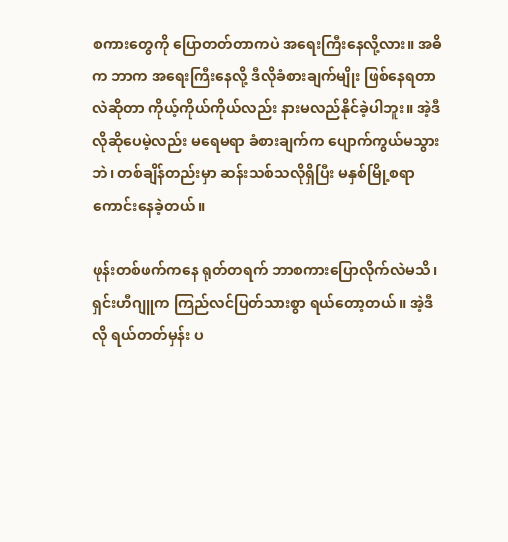စကားတွေကို ပြောတတ်တာကပဲ အရေးကြီးနေလို့လား။ အဓိက ဘာက အရေးကြီးနေလို့ ဒီလိုခံစားချက်မျိုး ဖြစ်နေရတာလဲဆိုတာ ကိုယ့်ကိုယ်ကိုယ်လည်း နားမလည်နိုင်ခဲ့ပါဘူး။ အဲ့ဒီလိုဆိုပေမဲ့လည်း မရေမရာ ခံစားချက်က ပျောက်ကွယ်မသွားဘဲ၊ တစ်ချိန်တည်းမှာ ဆန်းသစ်သလိုရှိပြီး မနှစ်မြို့စရာကောင်းနေခဲ့တယ်။

ဖုန်းတစ်ဖက်ကနေ ရုတ်တရက် ဘာစကားပြောလိုက်လဲမသိ၊ ရှင်းဟီဂျူက ကြည်လင်ပြတ်သားစွာ ရယ်တော့တယ်။ အဲ့ဒီလို ရယ်တတ်မှန်း ပ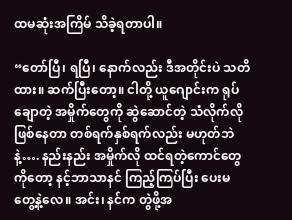ထမဆုံးအကြိမ် သိခဲ့ရတာပါ။

“တော်ပြီ၊ ရပြီ၊ နောက်လည်း ဒီအတိုင်းပဲ သတိထား။ ဆက်ပြီးတော့။ ငါတို့ ယူဂျောင်းက ရုပ်ချောတဲ့ အမှိုက်တွေကို ဆွဲဆောင်တဲ့ သံလိုက်လိုဖြစ်နေတာ တစ်ရက်နှစ်ရက်လည်း မဟုတ်ဘဲနဲ့…. နည်းနည်း အမှိုက်လို ထင်ရတဲ့ကောင်တွေကိုတော့ နင့်ဘာသာနင် ကြည့်ကြပ်ပြီး ပေးမတွေ့နဲ့လေ။ အင်း၊ နင်က တွဲဖို့အ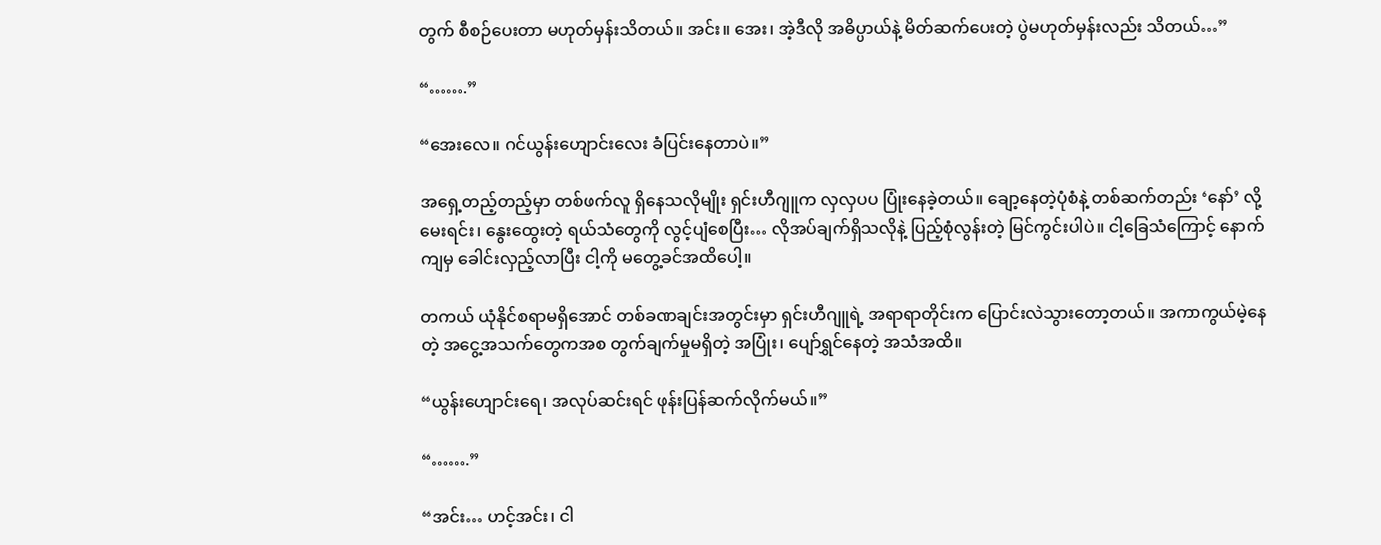တွက် စီစဉ်ပေးတာ မဟုတ်မှန်းသိတယ်။ အင်း။ အေး၊ အဲ့ဒီလို အဓိပ္ပာယ်နဲ့ မိတ်ဆက်ပေးတဲ့ ပွဲမဟုတ်မှန်းလည်း သိတယ်…”

“…….”

“အေးလေ။ ဂင်ယွန်းဟျောင်းလေး ခံပြင်းနေတာပဲ။”

အရှေ့တည့်တည့်မှာ တစ်ဖက်လူ ရှိနေသလိုမျိုး ရှင်းဟီဂျူက လှလှပပ ပြုံးနေခဲ့တယ်။ ချော့နေတဲ့ပုံစံနဲ့ တစ်ဆက်တည်း ‘နော်’ လို့ မေးရင်း၊ နွေးထွေးတဲ့ ရယ်သံတွေကို လွင့်ပျံစေပြီး… လိုအပ်ချက်ရှိသလိုနဲ့ ပြည့်စုံလွန်းတဲ့ မြင်ကွင်းပါပဲ။ ငါ့ခြေသံကြောင့် နောက်ကျမှ ခေါင်းလှည့်လာပြီး ငါ့ကို မတွေ့ခင်အထိပေါ့။

တကယ် ယုံနိုင်စရာမရှိအောင် တစ်ခဏချင်းအတွင်းမှာ ရှင်းဟီဂျူရဲ့ အရာရာတိုင်းက ပြောင်းလဲသွားတော့တယ်။ အကာကွယ်မဲ့နေတဲ့ အငွေ့အသက်တွေကအစ တွက်ချက်မှုမရှိတဲ့ အပြုံး၊ ပျော်ရွှင်နေတဲ့ အသံအထိ။

“ယွန်းဟျောင်းရေ၊ အလုပ်ဆင်းရင် ဖုန်းပြန်ဆက်လိုက်မယ်။”

“…….”

“အင်း… ဟင့်အင်း၊ ငါ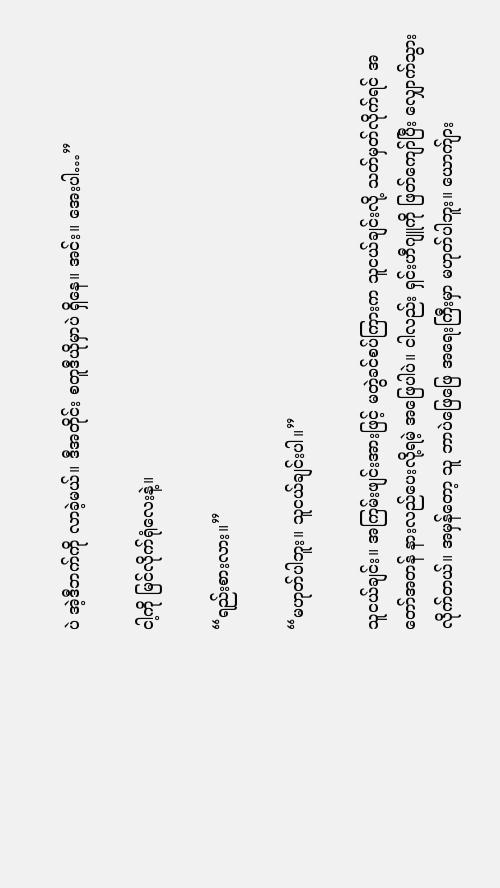ပဲ အဲ့ဒီဘက်ကို လာခဲ့မယ်။ ဒီအတိုင်း စတူဒီယိုမှာပဲ ရှိနေ။ အင်း။ အေးပါ…”

ငါ့ကို မြင်လိုက်ရုံလေးနဲ့။

“ရည်းစားလား။”

“မဟုတ်ပါဘူး။ သူငယ်ချင်းပါ။”

သူငယ်ချင်း။ အကြမ်းဖျင်းအားဖြင့် မတွဲခင်စပ်ကြားက သူငယ်ချင်းလို့ သတ်မှတ်လိုက်ရင် အတော်အတန် နားလည်ပေးလို့ရမဲ့ အဖြေပါပဲ။ ငါလည်း ရှင်းဟီဂျူကို ဖြတ်ကျော်ပြီး လျှောက်သွားလိုက်တယ်။ အမှန်တော့ သူ ဘာပဲဖြေဖြေ အရေးကြီးမှာ မဟုတ်ပါဘူး။ ယောက်ျား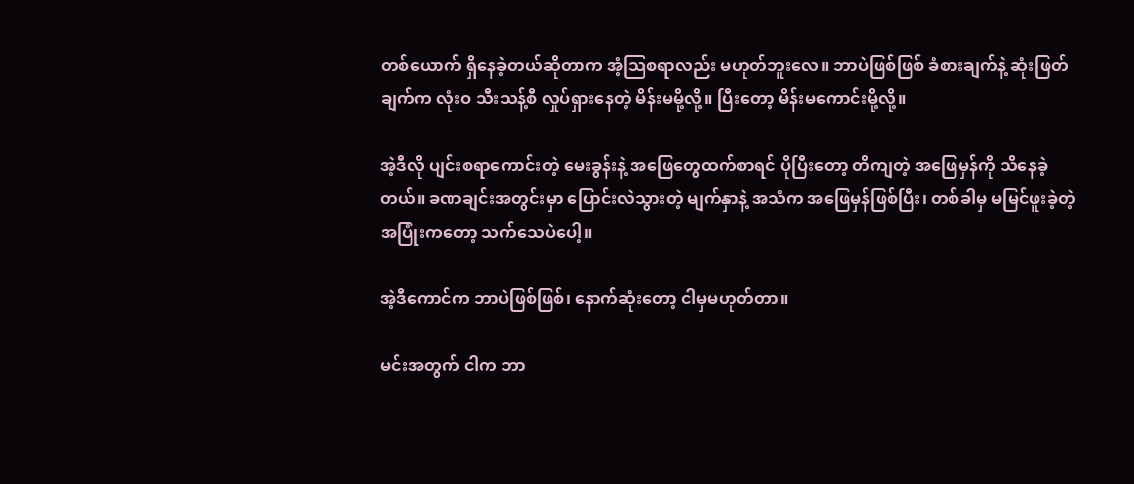တစ်ယောက် ရှိနေခဲ့တယ်ဆိုတာက အံ့သြစရာလည်း မဟုတ်ဘူးလေ။ ဘာပဲဖြစ်ဖြစ် ခံစားချက်နဲ့ ဆုံးဖြတ်ချက်က လုံးဝ သီးသန့်စီ လှုပ်ရှားနေတဲ့ မိန်းမမို့လို့။ ပြီးတော့ မိန်းမကောင်းမို့လို့။

အဲ့ဒီလို ပျင်းစရာကောင်းတဲ့ မေးခွန်းနဲ့ အဖြေတွေထက်စာရင် ပိုပြီးတော့ တိကျတဲ့ အဖြေမှန်ကို သိနေခဲ့တယ်။ ခဏချင်းအတွင်းမှာ ပြောင်းလဲသွားတဲ့ မျက်နှာနဲ့ အသံက အဖြေမှန်ဖြစ်ပြီး၊ တစ်ခါမှ မမြင်ဖူးခဲ့တဲ့ အပြုံးကတော့ သက်သေပဲပေါ့။

အဲ့ဒီကောင်က ဘာပဲဖြစ်ဖြစ်၊ နောက်ဆုံးတော့ ငါမှမဟုတ်တာ။

မင်းအတွက် ငါက ဘာ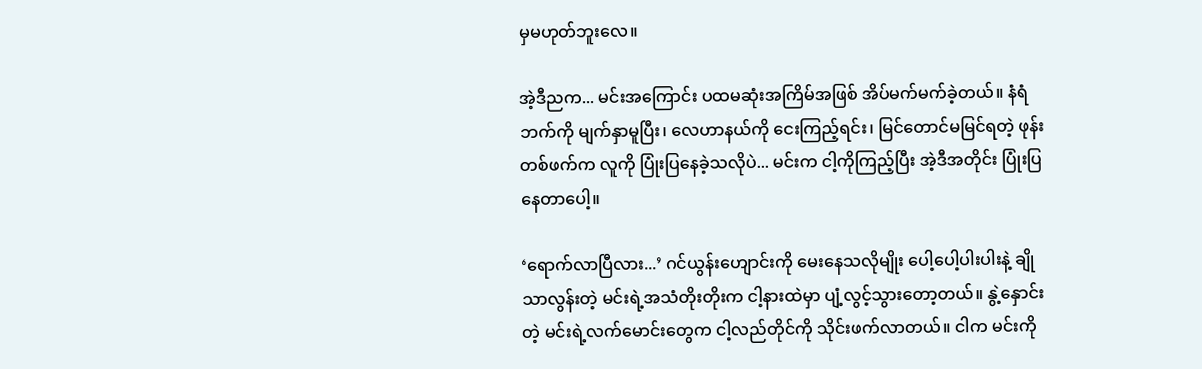မှမဟုတ်ဘူးလေ။

အဲ့ဒီညက... မင်းအကြောင်း ပထမဆုံးအကြိမ်အဖြစ် အိပ်မက်မက်ခဲ့တယ်။ နံရံဘက်ကို မျက်နှာမူပြီး၊ လေဟာနယ်ကို ငေးကြည့်ရင်း၊ မြင်တောင်မမြင်ရတဲ့ ဖုန်းတစ်ဖက်က လူကို ပြုံးပြနေခဲ့သလိုပဲ... မင်းက ငါ့ကိုကြည့်ပြီး အဲ့ဒီအတိုင်း ပြုံးပြနေတာပေါ့။

‘ရောက်လာပြီလား...’ ဂင်ယွန်းဟျောင်းကို မေးနေသလိုမျိုး ပေါ့ပေါ့ပါးပါးနဲ့ ချိုသာလွန်းတဲ့ မင်းရဲ့အသံတိုးတိုးက ငါ့နားထဲမှာ ပျံ့လွင့်သွားတော့တယ်။ နွဲ့နှောင်းတဲ့ မင်းရဲ့လက်မောင်းတွေက ငါ့လည်တိုင်ကို သိုင်းဖက်လာတယ်။ ငါက မင်းကို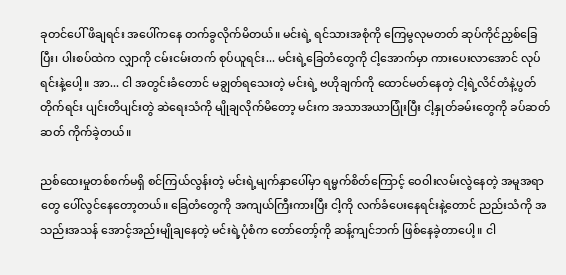ခုတင်ပေါ် ဖိချရင်း အပေါ်ကနေ တက်ခွလိုက်မိတယ်။ မင်းရဲ့ ရင်သားအစုံကို ကြေမွလုမတတ် ဆုပ်ကိုင်ညှစ်ခြေပြီး၊ ပါးစပ်ထဲက လျှာကို ငမ်းငမ်းတက် စုပ်ယူရင်း... မင်းရဲ့ခြေတံတွေကို ငါ့အောက်မှာ ကားပေးလာအောင် လုပ်ရင်းနဲ့ပေါ့။ အာ... ငါ အတွင်းခံတောင် မချွတ်ရသေးတဲ့ မင်းရဲ့ ဗဟိုချက်ကို ထောင်မတ်နေတဲ့ ငါ့ရဲ့လိင်တံနဲ့ပွတ်တိုက်ရင်း ပျင်းတိပျင်းတွဲ ဆဲရေးသံကို မျိုချလိုက်မိတော့ မင်းက အသာအယာပြုံးပြီး ငါ့နှုတ်ခမ်းတွေကို ခပ်ဆတ်ဆတ် ကိုက်ခဲ့တယ်။

ညစ်ထေးမှုတစ်စက်မရှိ စင်ကြယ်လွန်းတဲ့ မင်းရဲ့မျက်နှာပေါ်မှာ ရမ္မက်စိတ်ကြောင့် ဝေဝါးလမ်းလွဲနေတဲ့ အမူအရာတွေ ပေါ်လွင်နေတော့တယ်။ ခြေတံတွေကို အကျယ်ကြီးကားပြီး ငါ့ကို လက်ခံပေးနေရင်းနဲ့တောင် ညည်းသံကို အသည်းအသန် အောင့်အည်းမျိုချနေတဲ့ မင်းရဲ့ပုံစံက တော်တော့်ကို ဆန့်ကျင်ဘက် ဖြစ်နေခဲ့တာပေါ့။ ငါ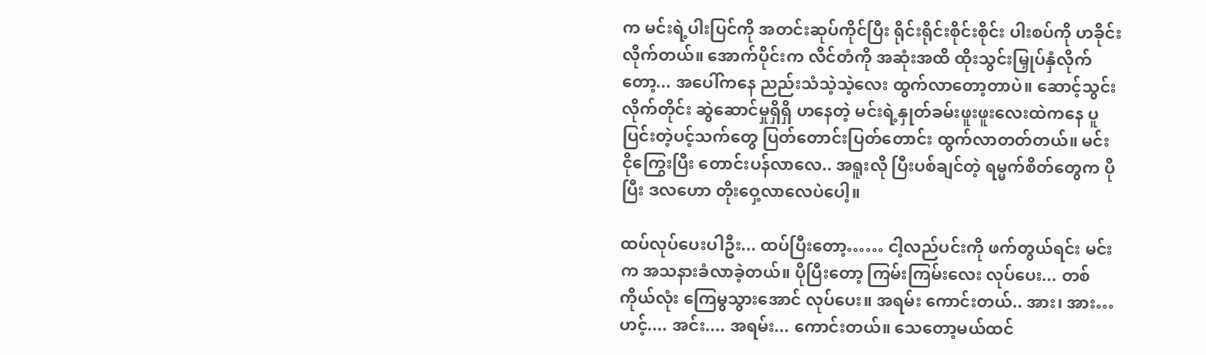က မင်းရဲ့ပါးပြင်ကို အတင်းဆုပ်ကိုင်ပြီး ရိုင်းရိုင်းစိုင်းစိုင်း ပါးစပ်ကို ဟခိုင်းလိုက်တယ်။ အောက်ပိုင်းက လိင်တံကို အဆုံးအထိ ထိုးသွင်းမြှုပ်နှံလိုက်တော့... အပေါ်ကနေ ညည်းသံသဲ့သဲ့လေး ထွက်လာတော့တာပဲ။ ဆောင့်သွင်းလိုက်တိုင်း ဆွဲဆောင်မှုရှိရှိ ဟနေတဲ့ မင်းရဲ့နှုတ်ခမ်းဖူးဖူးလေးထဲကနေ ပူပြင်းတဲ့ပင့်သက်တွေ ပြတ်တောင်းပြတ်တောင်း ထွက်လာတတ်တယ်။ မင်း ငိုကြွေးပြီး တောင်းပန်လာလေ.. အရူးလို ပြီးပစ်ချင်တဲ့ ရမ္မက်စိတ်တွေက ပိုပြီး ဒလဟော တိုးဝှေ့လာလေပဲပေါ့။

ထပ်လုပ်ပေးပါဦး... ထပ်ပြီးတော့…… ငါ့လည်ပင်းကို ဖက်တွယ်ရင်း မင်းက အသနားခံလာခဲ့တယ်။ ပိုပြီးတော့ ကြမ်းကြမ်းလေး လုပ်ပေး... တစ်ကိုယ်လုံး ကြေမွသွားအောင် လုပ်ပေး။ အရမ်း ကောင်းတယ်.. အား၊ အား… ဟင့်.... အင်း.... အရမ်း... ကောင်းတယ်။ သေတော့မယ်ထင်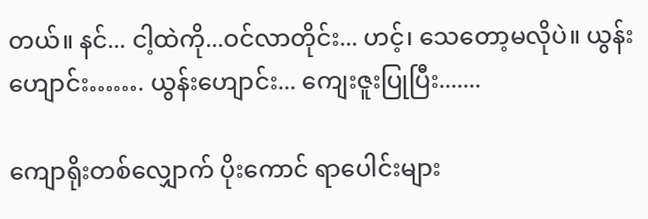တယ်။ နင်... ငါ့ထဲကို...ဝင်လာတိုင်း... ဟင့်၊ သေတော့မလိုပဲ။ ယွန်းဟျောင်း……. ယွန်းဟျောင်း... ကျေးဇူးပြုပြီး.......

ကျောရိုးတစ်လျှောက် ပိုးကောင် ရာပေါင်းများ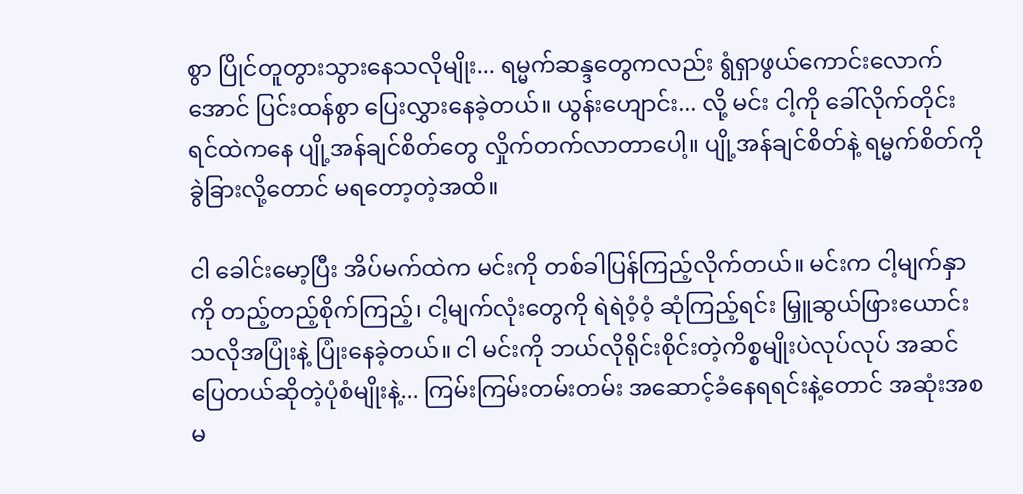စွာ ပြိုင်တူတွားသွားနေသလိုမျိုး... ရမ္မက်ဆန္ဒတွေကလည်း ရွံရှာဖွယ်ကောင်းလောက်အောင် ပြင်းထန်စွာ ပြေးလွှားနေခဲ့တယ်။ ယွန်းဟျောင်း... လို့ မင်း ငါ့ကို ခေါ်လိုက်တိုင်း ရင်ထဲကနေ ပျို့အန်ချင်စိတ်တွေ လှိုက်တက်လာတာပေါ့။ ပျို့အန်ချင်စိတ်နဲ့ ရမ္မက်စိတ်ကို ခွဲခြားလို့တောင် မရတော့တဲ့အထိ။

ငါ ခေါင်းမော့ပြီး အိပ်မက်ထဲက မင်းကို တစ်ခါပြန်ကြည့်လိုက်တယ်။ မင်းက ငါ့မျက်နှာကို တည့်တည့်စိုက်ကြည့်၊ ငါ့မျက်လုံးတွေကို ရဲရဲဝံ့ဝံ့ ဆုံကြည့်ရင်း မြှူဆွယ်ဖြားယောင်းသလိုအပြုံးနဲ့ ပြုံးနေခဲ့တယ်။ ငါ မင်းကို ဘယ်လိုရိုင်းစိုင်းတဲ့ကိစ္စမျိုးပဲလုပ်လုပ် အဆင်ပြေတယ်ဆိုတဲ့ပုံစံမျိုးနဲ့... ကြမ်းကြမ်းတမ်းတမ်း အဆောင့်ခံနေရရင်းနဲ့တောင် အဆုံးအစမ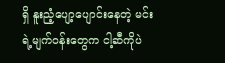ရှိ နူးညံ့ပျော့ပျောင်းနေတဲ့ မင်းရဲ့မျက်ဝန်းတွေက ငါ့ဆီကိုပဲ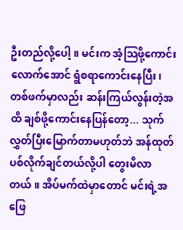ဦးတည်လို့ပေါ့။ မင်းက အံ့သြဖို့ကောင်းလောက်အောင် ရွံစရာကောင်းနေပြီး၊ တစ်ဖက်မှာလည်း ဆန်းကြယ်လွန်းတဲ့အထိ ချစ်ဖို့ကောင်းနေပြန်တော့... သုက်လွှတ်ပြီးမြောက်တာမဟုတ်ဘဲ အန်ထုတ်ပစ်လိုက်ချင်တယ်လို့ပါ တွေးမိလာတယ်။ အိပ်မက်ထဲမှာတောင် မင်းရဲ့အဖြေ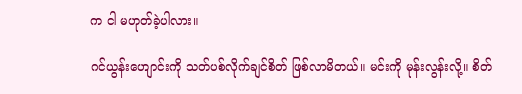က ငါ မဟုတ်ခဲ့ပါလား။

ဂင်ယွန်းဟျောင်းကို သတ်ပစ်လိုက်ချင်စိတ် ဖြစ်လာမိတယ်။ မင်းကို မုန်းလွန်းလို့။ စိတ်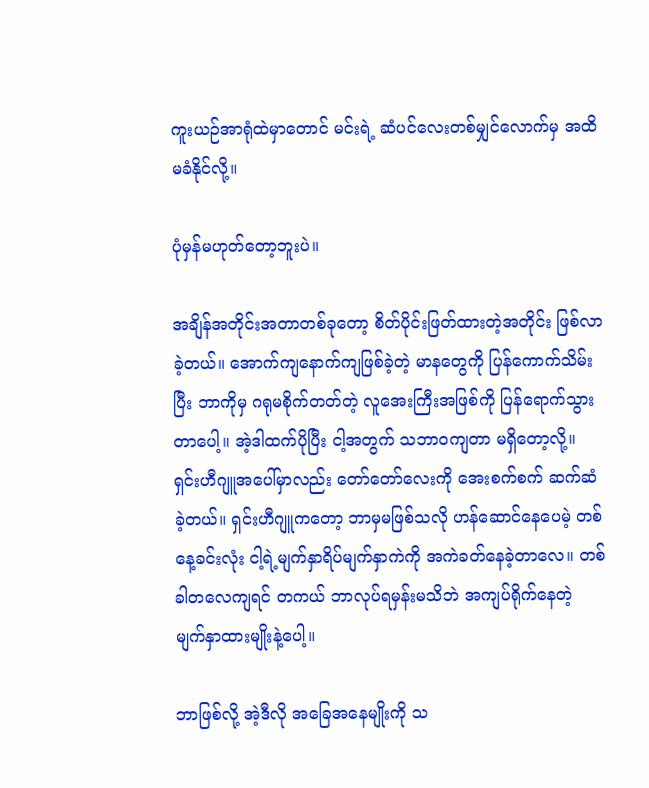ကူးယဉ်အာရုံထဲမှာတောင် မင်းရဲ့ ဆံပင်လေးတစ်မျှင်လောက်မှ အထိမခံနိုင်လို့။

ပုံမှန်မဟုတ်တော့ဘူးပဲ။

အချိန်အတိုင်းအတာတစ်ခုတော့ စိတ်ပိုင်းဖြတ်ထားတဲ့အတိုင်း ဖြစ်လာခဲ့တယ်။ အောက်ကျနောက်ကျဖြစ်ခဲ့တဲ့ မာနတွေကို ပြန်ကောက်သိမ်းပြီး ဘာကိုမှ ဂရုမစိုက်တတ်တဲ့ လူအေးကြီးအဖြစ်ကို ပြန်ရောက်သွားတာပေါ့။ အဲ့ဒါထက်ပိုပြီး ငါ့အတွက် သဘာဝကျတာ မရှိတော့လို့။ ရှင်းဟီဂျူအပေါ်မှာလည်း တော်တော်လေးကို အေးစက်စက် ဆက်ဆံခဲ့တယ်။ ရှင်းဟီဂျူကတော့ ဘာမှမဖြစ်သလို ဟန်ဆောင်နေပေမဲ့ တစ်နေ့ခင်းလုံး ငါ့ရဲ့မျက်နှာရိပ်မျက်နှာကဲကို အကဲခတ်နေခဲ့တာလေ။ တစ်ခါတလေကျရင် တကယ် ဘာလုပ်ရမှန်းမသိဘဲ အကျပ်ရိုက်နေတဲ့ မျက်နှာထားမျိုးနဲ့ပေါ့။

ဘာဖြစ်လို့ အဲ့ဒီလို အခြေအနေမျိုးကို သ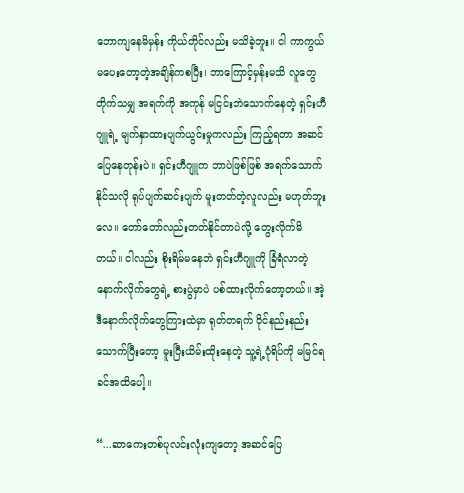ဘောကျနေမိမှန်း ကိုယ်တိုင်လည်း မသိခဲ့ဘူး။ ငါ ကာကွယ်မပေးတော့တဲ့အချိန်ကစပြီး၊ ဘာကြောင့်မှန်းမသိ လူတွေတိုက်သမျှ အရက်ကို အကုန် မငြင်းဘဲသောက်နေတဲ့ ရှင်းဟီဂျူရဲ့ မျက်နှာထားပျက်ယွင်းမှုကလည်း ကြည့်ရတာ အဆင်ပြေနေတုန်းပဲ။ ရှင်းဟီဂျူက ဘာပဲဖြစ်ဖြစ် အရက်သောက်နိုင်သလို ရုပ်ပျက်ဆင်းပျက် မူးတတ်တဲ့လူလည်း မဟုတ်ဘူးလေ။ တော်တော်လည်းတတ်နိုင်တာပဲလို့ တွေးလိုက်မိတယ်။ ငါလည်း စိုးရိမ်မနေဘဲ ရှင်းဟီဂျူကို ခြံရံလာတဲ့ နောက်လိုက်တွေရဲ့ စားပွဲမှာပဲ ပစ်ထားလိုက်တော့တယ်။ အဲ့ဒီနောက်လိုက်တွေကြားထဲမှာ ရုတ်တရက် ဝိုင်နည်းနည်းသောက်ပြီးတော့ မူးပြီးယိမ်းထိုးနေတဲ့ သူ့ရဲ့ပုံရိပ်ကို မမြင်ရခင်အထိပေါ့။

“...ဆာကေးတစ်ပုလင်းလုံးကျတော့ အဆင်ပြေ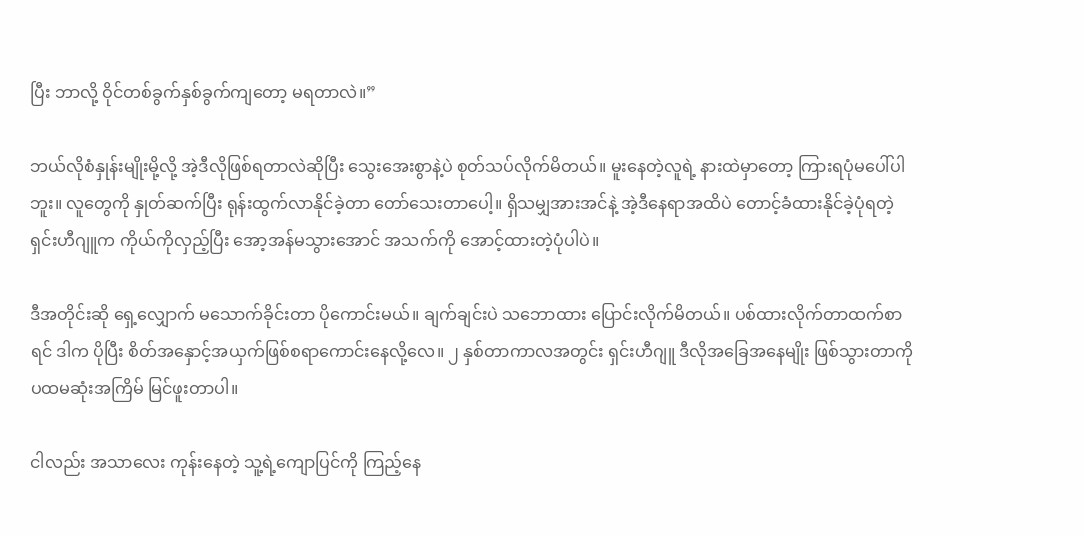ပြီး ဘာလို့ ဝိုင်တစ်ခွက်နှစ်ခွက်ကျတော့ မရတာလဲ။”

ဘယ်လိုစံနှုန်းမျိုးမို့လို့ အဲ့ဒီလိုဖြစ်ရတာလဲဆိုပြီး သွေးအေးစွာနဲ့ပဲ စုတ်သပ်လိုက်မိတယ်။ မူးနေတဲ့လူရဲ့ နားထဲမှာတော့ ကြားရပုံမပေါ်ပါဘူး။ လူတွေကို နှုတ်ဆက်ပြီး ရုန်းထွက်လာနိုင်ခဲ့တာ တော်သေးတာပေါ့။ ရှိသမျှအားအင်နဲ့ အဲ့ဒီနေရာအထိပဲ တောင့်ခံထားနိုင်ခဲ့ပုံရတဲ့ ရှင်းဟီဂျူက ကိုယ်ကိုလှည့်ပြီး အော့အန်မသွားအောင် အသက်ကို အောင့်ထားတဲ့ပုံပါပဲ။

ဒီအတိုင်းဆို ရှေ့လျှောက် မသောက်ခိုင်းတာ ပိုကောင်းမယ်။ ချက်ချင်းပဲ သဘောထား ပြောင်းလိုက်မိတယ်။ ပစ်ထားလိုက်တာထက်စာရင် ဒါက ပိုပြီး စိတ်အနှောင့်အယှက်ဖြစ်စရာကောင်းနေလို့လေ။ ၂ နှစ်တာကာလအတွင်း ရှင်းဟီဂျူ ဒီလိုအခြေအနေမျိုး ဖြစ်သွားတာကို ပထမဆုံးအကြိမ် မြင်ဖူးတာပါ။

ငါလည်း အသာလေး ကုန်းနေတဲ့ သူ့ရဲ့ကျောပြင်ကို ကြည့်နေ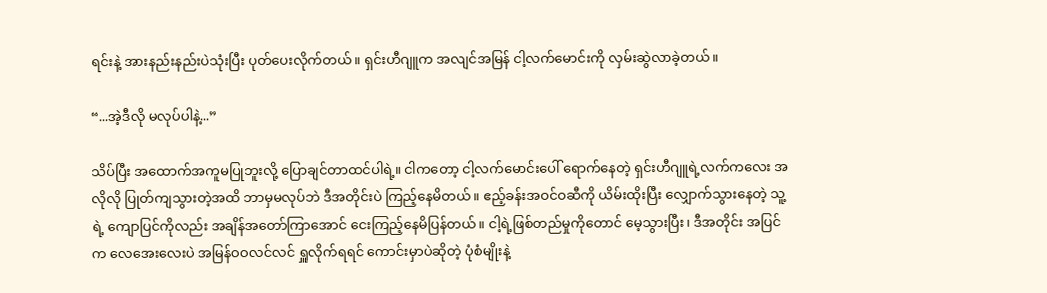ရင်းနဲ့ အားနည်းနည်းပဲသုံးပြီး ပုတ်ပေးလိုက်တယ်။ ရှင်းဟီဂျူက အလျင်အမြန် ငါ့လက်မောင်းကို လှမ်းဆွဲလာခဲ့တယ်။

“...အဲ့ဒီလို မလုပ်ပါနဲ့...”

သိပ်ပြီး အထောက်အကူမပြုဘူးလို့ ပြောချင်တာထင်ပါရဲ့။ ငါကတော့ ငါ့လက်မောင်းပေါ် ရောက်နေတဲ့ ရှင်းဟီဂျူရဲ့လက်ကလေး အလိုလို ပြုတ်ကျသွားတဲ့အထိ ဘာမှမလုပ်ဘဲ ဒီအတိုင်းပဲ ကြည့်နေမိတယ်။ ဧည့်ခန်းအဝင်ဝဆီကို ယိမ်းထိုးပြီး လျှောက်သွားနေတဲ့ သူ့ရဲ့ ကျောပြင်ကိုလည်း အချိန်အတော်ကြာအောင် ငေးကြည့်နေမိပြန်တယ်။ ငါ့ရဲ့ဖြစ်တည်မှုကိုတောင် မေ့သွားပြီး၊ ဒီအတိုင်း အပြင်က လေအေးလေးပဲ အမြန်ဝဝလင်လင် ရှူလိုက်ရရင် ကောင်းမှာပဲဆိုတဲ့ ပုံစံမျိုးနဲ့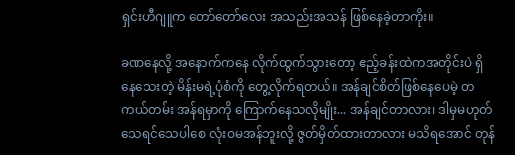ရှင်းဟီဂျူက တော်တော်လေး အသည်းအသန် ဖြစ်နေခဲ့တာကိုး။

ခဏနေလို့ အနောက်ကနေ လိုက်ထွက်သွားတော့ ဧည့်ခန်းထဲကအတိုင်းပဲ ရှိနေသေးတဲ့ မိန်းမရဲ့ပုံစံကို တွေ့လိုက်ရတယ်။ အန်ချင်စိတ်ဖြစ်နေပေမဲ့ တကယ်တမ်း အန်ရမှာကို ကြောက်နေသလိုမျိုး... အန်ချင်တာလား၊ ဒါမှမဟုတ် သေရင်သေပါစေ လုံးဝမအန်ဘူးလို့ ဇွတ်မှိတ်ထားတာလား မသိရအောင် တုန်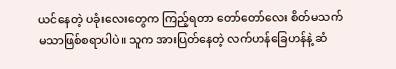ယင်နေတဲ့ ပခုံးလေးတွေက ကြည့်ရတာ တော်တော်လေး စိတ်မသက်မသာဖြစ်စရာပါပဲ။ သူက အားပြတ်နေတဲ့ လက်ဟန်ခြေဟန်နဲ့ ဆံ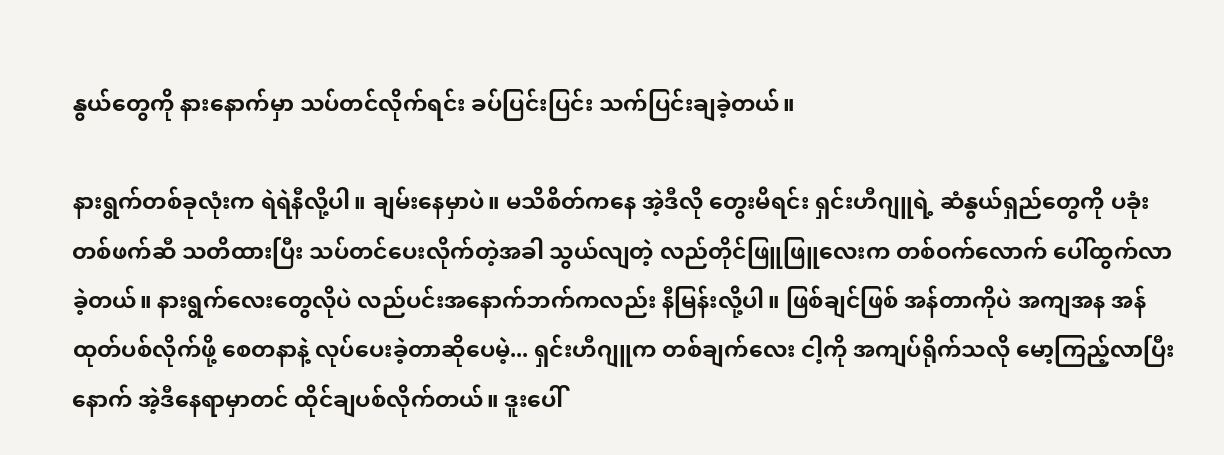နွယ်တွေကို နားနောက်မှာ သပ်တင်လိုက်ရင်း ခပ်ပြင်းပြင်း သက်ပြင်းချခဲ့တယ်။

နားရွက်တစ်ခုလုံးက ရဲရဲနီလို့ပါ။ ချမ်းနေမှာပဲ။ မသိစိတ်ကနေ အဲ့ဒီလို တွေးမိရင်း ရှင်းဟီဂျူရဲ့ ဆံနွယ်ရှည်တွေကို ပခုံးတစ်ဖက်ဆီ သတိထားပြီး သပ်တင်ပေးလိုက်တဲ့အခါ သွယ်လျတဲ့ လည်တိုင်ဖြူဖြူလေးက တစ်ဝက်လောက် ပေါ်ထွက်လာခဲ့တယ်။ နားရွက်လေးတွေလိုပဲ လည်ပင်းအနောက်ဘက်ကလည်း နီမြန်းလို့ပါ။ ဖြစ်ချင်ဖြစ် အန်တာကိုပဲ အကျအန အန်ထုတ်ပစ်လိုက်ဖို့ စေတနာနဲ့ လုပ်ပေးခဲ့တာဆိုပေမဲ့... ရှင်းဟီဂျူက တစ်ချက်လေး ငါ့ကို အကျပ်ရိုက်သလို မော့ကြည့်လာပြီးနောက် အဲ့ဒီနေရာမှာတင် ထိုင်ချပစ်လိုက်တယ်။ ဒူးပေါ်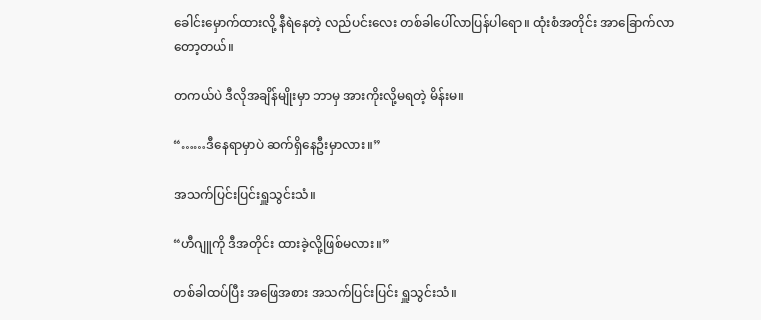ခေါင်းမှောက်ထားလို့ နီရဲနေတဲ့ လည်ပင်းလေး တစ်ခါပေါ်လာပြန်ပါရော။ ထုံးစံအတိုင်း အာခြောက်လာတော့တယ်။

တကယ်ပဲ ဒီလိုအချိန်မျိုးမှာ ဘာမှ အားကိုးလို့မရတဲ့ မိန်းမ။

“……ဒီနေရာမှာပဲ ဆက်ရှိနေဦးမှာလား။”

အသက်ပြင်းပြင်းရှူသွင်းသံ။

“ဟီဂျူကို ဒီအတိုင်း ထားခဲ့လို့ဖြစ်မလား။”

တစ်ခါထပ်ပြီး အဖြေအစား အသက်ပြင်းပြင်း ရှူသွင်းသံ။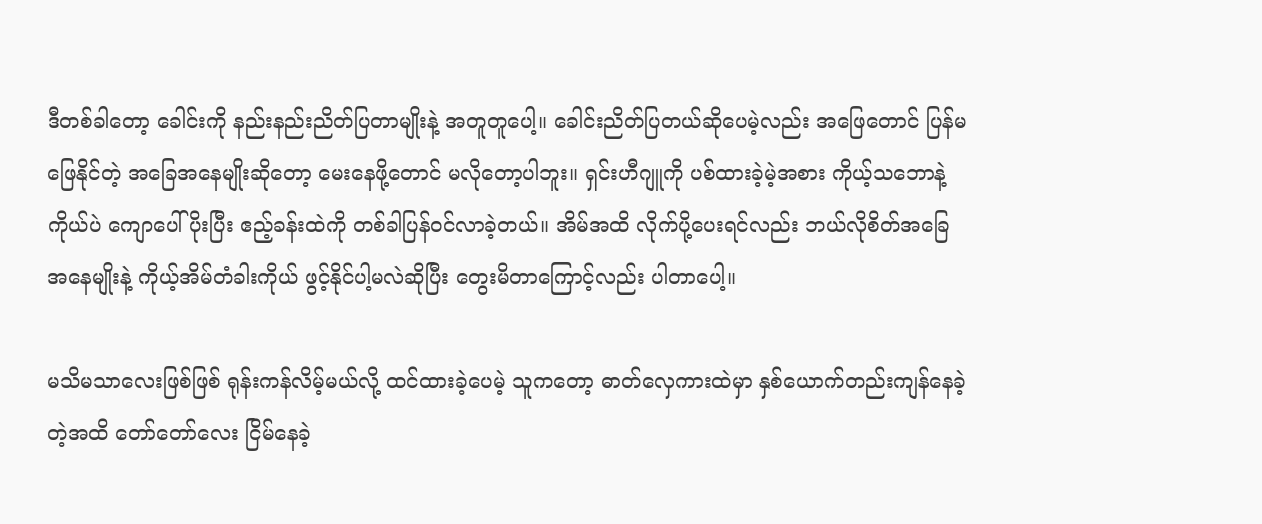ဒီတစ်ခါတော့ ခေါင်းကို နည်းနည်းညိတ်ပြတာမျိုးနဲ့ အတူတူပေါ့။ ခေါင်းညိတ်ပြတယ်ဆိုပေမဲ့လည်း အဖြေတောင် ပြန်မဖြေနိုင်တဲ့ အခြေအနေမျိုးဆိုတော့ မေးနေဖို့တောင် မလိုတော့ပါဘူး။ ရှင်းဟီဂျူကို ပစ်ထားခဲ့မဲ့အစား ကိုယ့်သဘောနဲ့ကိုယ်ပဲ ကျောပေါ်ပိုးပြီး ဧည့်ခန်းထဲကို တစ်ခါပြန်ဝင်လာခဲ့တယ်။ အိမ်အထိ လိုက်ပို့ပေးရင်လည်း ဘယ်လိုစိတ်အခြေအနေမျိုးနဲ့ ကိုယ့်အိမ်တံခါးကိုယ် ဖွင့်နိုင်ပါ့မလဲဆိုပြီး တွေးမိတာကြောင့်လည်း ပါတာပေါ့။

မသိမသာလေးဖြစ်ဖြစ် ရုန်းကန်လိမ့်မယ်လို့ ထင်ထားခဲ့ပေမဲ့ သူကတော့ ဓာတ်လှေကားထဲမှာ နှစ်ယောက်တည်းကျန်နေခဲ့တဲ့အထိ တော်တော်လေး ငြိမ်နေခဲ့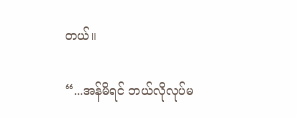တယ်။

“...အန်မိရင် ဘယ်လိုလုပ်မ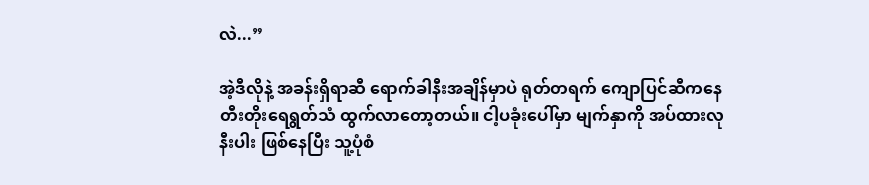လဲ...”

အဲ့ဒီလိုနဲ့ အခန်းရှိရာဆီ ရောက်ခါနီးအချိန်မှာပဲ ရုတ်တရက် ကျောပြင်ဆီကနေ တီးတိုးရေရွတ်သံ ထွက်လာတော့တယ်။ ငါ့ပခုံးပေါ်မှာ မျက်နှာကို အပ်ထားလုနီးပါး ဖြစ်နေပြီး သူ့ပုံစံ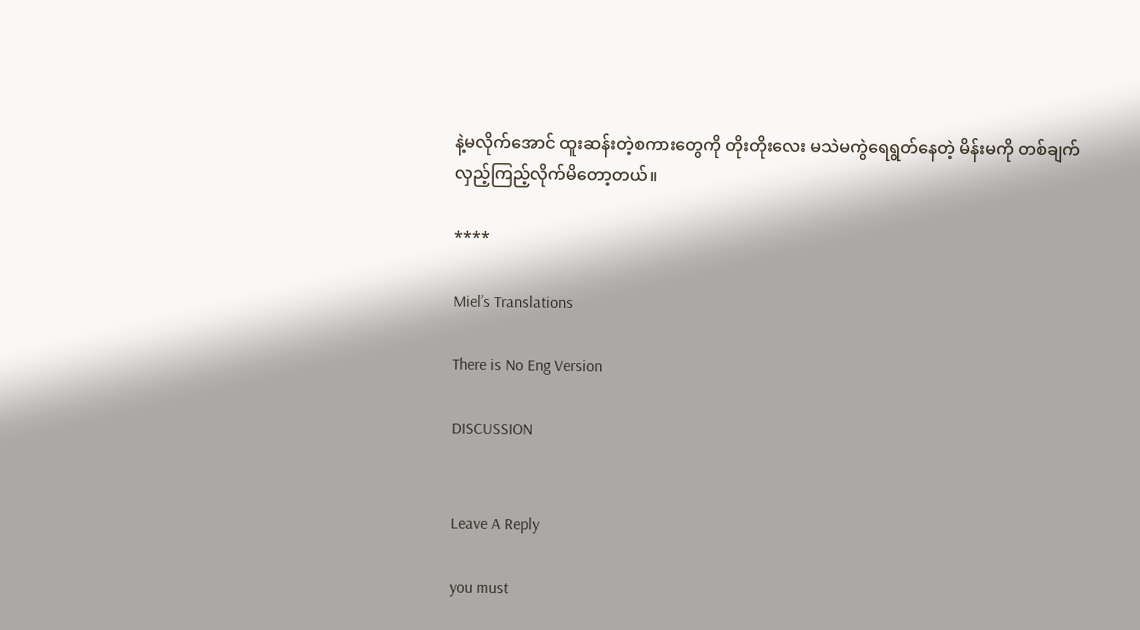နဲ့မလိုက်အောင် ထူးဆန်းတဲ့စကားတွေကို တိုးတိုးလေး မသဲမကွဲရေရွတ်နေတဲ့ မိန်းမကို တစ်ချက် လှည့်ကြည့်လိုက်မိတော့တယ်။

****

Miel’s Translations

There is No Eng Version

DISCUSSION


Leave A Reply

you must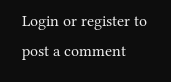Login or register to post a comment